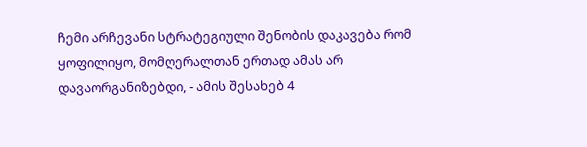ჩემი არჩევანი სტრატეგიული შენობის დაკავება რომ ყოფილიყო, მომღერალთან ერთად ამას არ დავაორგანიზებდი, - ამის შესახებ 4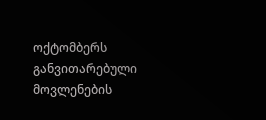ოქტომბერს განვითარებული მოვლენების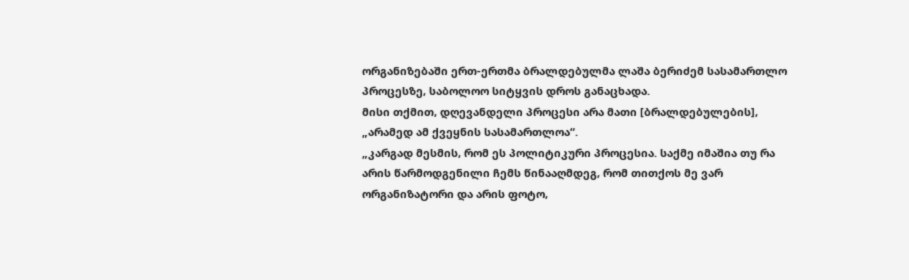ორგანიზებაში ერთ-ერთმა ბრალდებულმა ლაშა ბერიძემ სასამართლო პროცესზე, საბოლოო სიტყვის დროს განაცხადა.
მისი თქმით, დღევანდელი პროცესი არა მათი [ბრალდებულების], „არამედ ამ ქვეყნის სასამართლოა“.
„კარგად მესმის, რომ ეს პოლიტიკური პროცესია. საქმე იმაშია თუ რა არის წარმოდგენილი ჩემს წინააღმდეგ, რომ თითქოს მე ვარ ორგანიზატორი და არის ფოტო,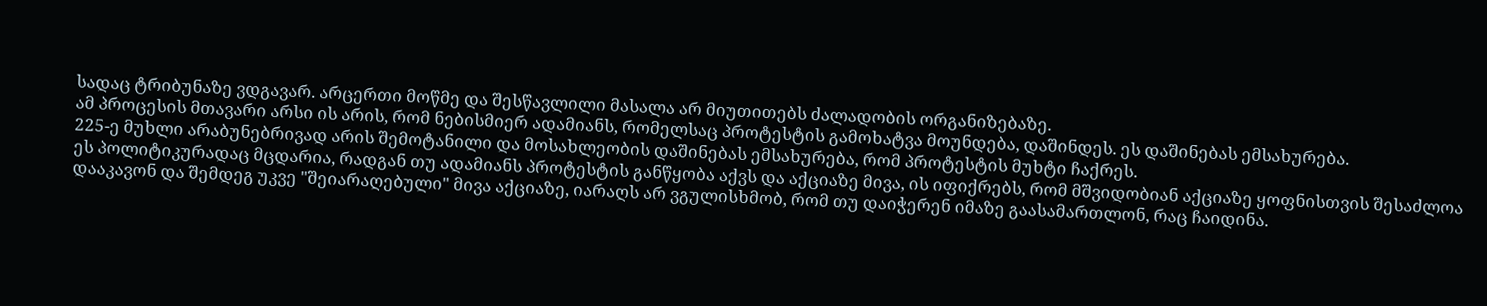სადაც ტრიბუნაზე ვდგავარ. არცერთი მოწმე და შესწავლილი მასალა არ მიუთითებს ძალადობის ორგანიზებაზე.
ამ პროცესის მთავარი არსი ის არის, რომ ნებისმიერ ადამიანს, რომელსაც პროტესტის გამოხატვა მოუნდება, დაშინდეს. ეს დაშინებას ემსახურება.
225-ე მუხლი არაბუნებრივად არის შემოტანილი და მოსახლეობის დაშინებას ემსახურება, რომ პროტესტის მუხტი ჩაქრეს.
ეს პოლიტიკურადაც მცდარია, რადგან თუ ადამიანს პროტესტის განწყობა აქვს და აქციაზე მივა, ის იფიქრებს, რომ მშვიდობიან აქციაზე ყოფნისთვის შესაძლოა დააკავონ და შემდეგ უკვე "შეიარაღებული" მივა აქციაზე, იარაღს არ ვგულისხმობ, რომ თუ დაიჭერენ იმაზე გაასამართლონ, რაც ჩაიდინა.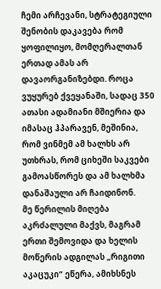ჩემი არჩევანი, სტრატეგიული შენობის დაკავება რომ ყოფილიყო, მომღერალთან ერთად ამას არ დავაორგანიზებდი. როცა ვუყურებ ქვეყანაში, სადაც 350 ათასი ადამიანი მშიერია და იმასაც ჰპარავენ, მეშინია, რომ ვინმემ ამ ხალხს არ უთხრას, რომ ციხეში საკვები გამოასწორეს და ამ ხალხმა დანაშაული არ ჩაიდინონ.
მე წერილის მიღება აკრძალული მაქვს, მაგრამ ერთი შემოვიდა და ხელის მოწერის ადგილას „რიგითი აკაცუკი“ ეწერა, ამიხსნეს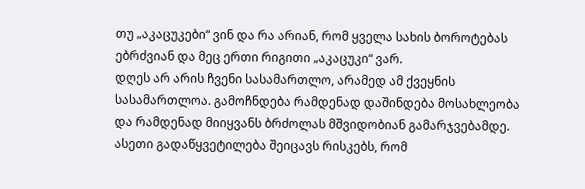თუ „აკაცუკები“ ვინ და რა არიან, რომ ყველა სახის ბოროტებას ებრძვიან და მეც ერთი რიგითი „აკაცუკი“ ვარ.
დღეს არ არის ჩვენი სასამართლო, არამედ ამ ქვეყნის სასამართლოა. გამოჩნდება რამდენად დაშინდება მოსახლეობა და რამდენად მიიყვანს ბრძოლას მშვიდობიან გამარჯვებამდე. ასეთი გადაწყვეტილება შეიცავს რისკებს, რომ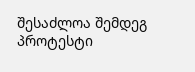შესაძლოა შემდეგ პროტესტი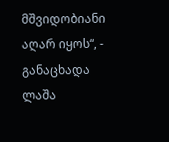მშვიდობიანი აღარ იყოს“, - განაცხადა ლაშა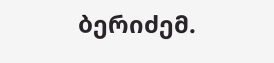ბერიძემ.